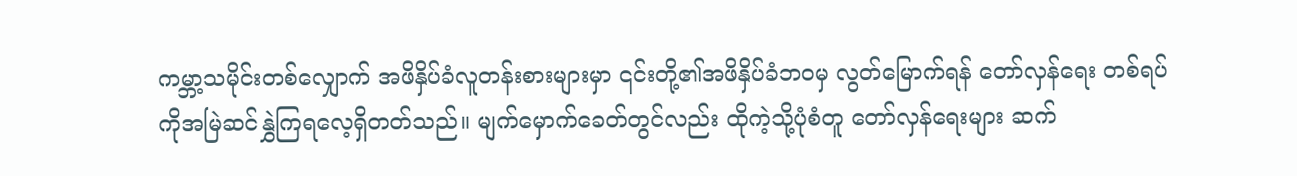ကမ္ဘာ့သမိုင်းတစ်လျှောက် အဖိနှိပ်ခံလူတန်းစားများမှာ ၎င်းတို့၏အဖိနှိပ်ခံဘဝမှ လွတ်မြောက်ရန် တော်လှန်ရေး တစ်ရပ်ကိုအမြဲဆင်နွှဲကြရလေ့ရှိတတ်သည်။ မျက်မှောက်ခေတ်တွင်လည်း ထိုကဲ့သို့ပုံစံတူ တော်လှန်ရေးများ ဆက်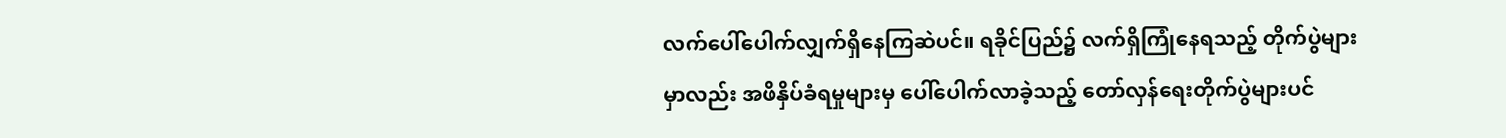လက်ပေါ်ပေါက်လျှက်ရှိနေကြဆဲပင်။ ရခိုင်ပြည်၌ လက်ရှိကြုံနေရသည့် တိုက်ပွဲများမှာလည်း အဖိနှိပ်ခံရမှုများမှ ပေါ်ပေါက်လာခဲ့သည့် တော်လှန်ရေးတိုက်ပွဲများပင်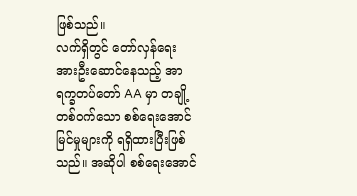ဖြစ်သည်။
လက်ရှိတွင် တော်လှန်ရေးအားဦးဆောင်နေသည့် အာရက္ခတပ်တော် AA မှာ တချို့တစ်ဝက်သော စစ်ရေးအောင်မြင်မှုများကို ရရှိထားပြီးဖြစ်သည်။ အဆိုပါ စစ်ရေးအောင်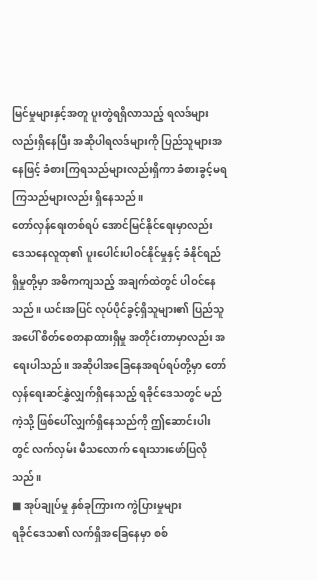မြင်မှုများနှင့်အတူ ပူးတွဲရရှိလာသည့် ရလဒ်များလည်းရှိနေပြီး အဆိုပါရလဒ်များကို ပြည်သူများအနေဖြင့် ခံစားကြရသည်များလည်းရှိကာ ခံစားခွင့်မရကြသည်များလည်း ရှိနေသည်။
တော်လှန်ရေးတစ်ရပ် အောင်မြင်နိုင်ရေးမှာလည်း ဒေသနေလူထု၏ ပူးပေါင်းပါဝင်နိုင်မှုနှင့် ခံနိုင်ရည်ရှိမှုတို့မှာ အဓိကကျသည့် အချက်ထဲတွင် ပါဝင်နေသည်။ ယင်းအပြင် လုပ်ပိုင်ခွင့်ရှိသူများ၏ ပြည်သူအပေါ် စိတ်စေတနာထားရှိမှု အတိုင်းတာမှာလည်း အရေးပါသည်။ အဆိုပါအခြေနေအရပ်ရပ်တို့မှာ တော်လှန်ရေးဆင်နွှဲလျှက်ရှိနေသည့် ရခိုင်ဒေသတွင် မည်ကဲ့သို့ ဖြစ်ပေါ်လျှက်ရှိနေသည်ကို ဤဆောင်းပါးတွင် လက်လှမ်း မီသလောက် ရေးသားဖော်ပြလိုသည်။
■ အုပ်ချုပ်မှု နှစ်ခုကြားက ကွဲပြားမှုများ
ရခိုင်ဒေသ၏ လက်ရှိအခြေနေမှာ စစ်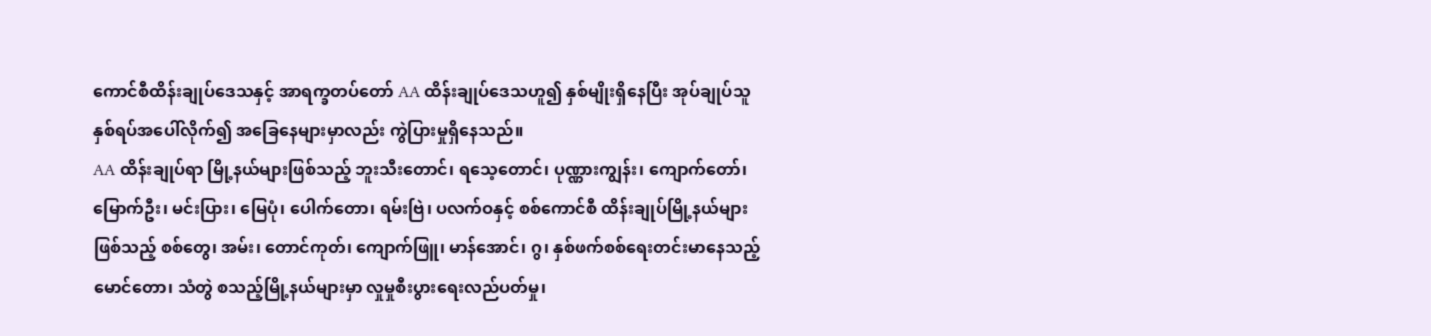ကောင်စီထိန်းချုပ်ဒေသနှင့် အာရက္ခတပ်တော် AA ထိန်းချုပ်ဒေသဟူ၍ နှစ်မျိုးရှိနေပြီး အုပ်ချုပ်သူနှစ်ရပ်အပေါ်လိုက်၍ အခြေနေများမှာလည်း ကွဲပြားမှုရှိနေသည်။
AA ထိန်းချုပ်ရာ မြို့နယ်များဖြစ်သည့် ဘူးသီးတောင်၊ ရသေ့တောင်၊ ပုဏ္ဏားကျွန်း၊ ကျောက်တော်၊ မြောက်ဦး၊ မင်းပြား၊ မြေပုံ၊ ပေါက်တော၊ ရမ်းဗြဲ၊ ပလက်ဝနှင့် စစ်ကောင်စီ ထိန်းချုပ်မြို့နယ်များဖြစ်သည့် စစ်တွေ၊ အမ်း၊ တောင်ကုတ်၊ ကျောက်ဖြူ၊ မာန်အောင်၊ ဂွ၊ နှစ်ဖက်စစ်ရေးတင်းမာနေသည့် မောင်တော၊ သံတွဲ စသည့်မြို့နယ်များမှာ လှုမှုစီးပွားရေးလည်ပတ်မှု၊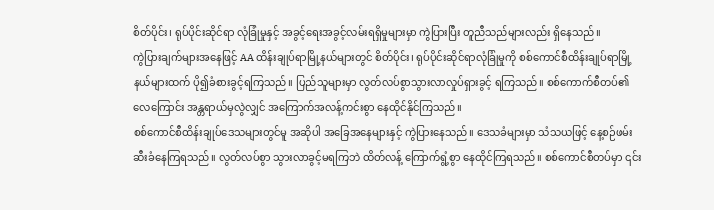စိတ်ပိုင်း၊ ရုပ်ပိုင်းဆိုင်ရာ လုံခြုံမှုနှင့် အခွင့်ရေးအခွင့်လမ်းရရှိမှုများမှာ ကွဲပြားပြီး တူညီသည်များလည်း ရှိနေသည်။
ကွဲပြားချက်များအနေဖြင့် AA ထိန်းချုပ်ရာမြို့နယ်များတွင် စိတ်ပိုင်း၊ ရုပ်ပိုင်းဆိုင်ရာလုံခြုံမှုကို စစ်ကောင်စီထိန်းချုပ်ရာမြို့နယ်များထက် ပို၍ခံစားခွင့်ရကြသည်။ ပြည်သူများမှာ လွတ်လပ်စွာသွားလာလှုပ်ရှားခွင့် ရကြသည်။ စစ်ကောက်စီတပ်၏ လေကြောင်း အန္တရာယ်မှလွဲလျှင် အကြောက်အလန့်ကင်းစွာ နေထိုင်နိုင်ကြသည်။
စစ်ကောင်စီထိန်းချုပ်ဒေသများတွင်မူ အဆိုပါ အခြေအနေများနှင့် ကွဲပြားနေသည်။ ဒေသခံများမှာ သံသယဖြင့် နေ့စဉ်ဖမ်းဆီးခံနေကြရသည်။ လွတ်လပ်စွာ သွားလာခွင့်မရကြဘဲ ထိတ်လန့် ကြောက်ရွံ့စွာ နေထိုင်ကြရသည်။ စစ်ကောင်စီတပ်မှာ ၎င်း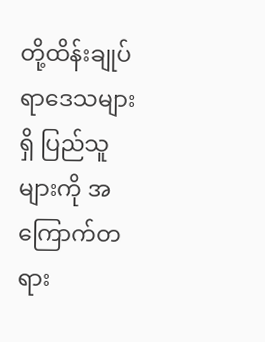တို့ထိန်းချုပ်ရာဒေသများရှိ ပြည်သူများကို အကြောက်တရား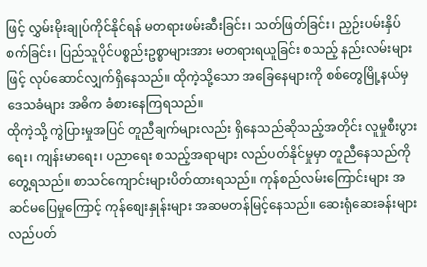ဖြင့် လွှမ်းမိုးချုပ်ကိုင်နိုင်ရန် မတရားဖမ်းဆီးခြင်း၊ သတ်ဖြတ်ခြင်း၊ ညှဉ်းပမ်းနှိပ်စက်ခြင်း၊ ပြည်သူပိုင်ပစ္စည်းဥစ္စာများအား မတရားရယူခြင်း စသည့် နည်းလမ်းများဖြင့် လုပ်ဆောင်လျှက်ရှိနေသည်။ ထိုကဲ့သို့သော အခြေနေများကို စစ်တွေမြို့နယ်မှဒေသခံများ အဓိက ခံစားနေကြရသည်။
ထိုကဲ့သို့ ကွဲပြားမှုအပြင် တူညီချက်များလည်း ရှိနေသည်ဆိုသည့်အတိုင်း လူမှုစီးပွားရေး၊ ကျန်းမာရေး၊ ပညာရေး စသည့်အရာများ လည်ပတ်နိုင်မှုမှာ တူညီနေသည်ကို တွေ့ရသည်။ စာသင်ကျောင်းများပိတ်ထားရသည်။ ကုန်စည်လမ်းကြောင်းများ အဆင်မပြေမှုကြောင့် ကုန်စျေးနှုန်းများ အဆမတန်မြင့်နေသည်။ ဆေးရုံဆေးခန်းများ လည်ပတ်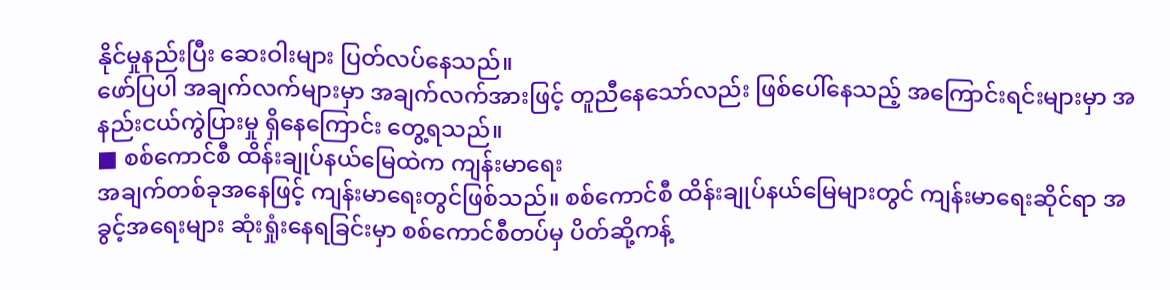နိုင်မှုနည်းပြီး ဆေးဝါးများ ပြတ်လပ်နေသည်။
ဖော်ပြပါ အချက်လက်များမှာ အချက်လက်အားဖြင့် တူညီနေသော်လည်း ဖြစ်ပေါ်နေသည့် အကြောင်းရင်းများမှာ အနည်းငယ်ကွဲပြားမှု ရှိနေကြောင်း တွေ့ရသည်။
■ စစ်ကောင်စီ ထိန်းချုပ်နယ်မြေထဲက ကျန်းမာရေး
အချက်တစ်ခုအနေဖြင့် ကျန်းမာရေးတွင်ဖြစ်သည်။ စစ်ကောင်စီ ထိန်းချုပ်နယ်မြေများတွင် ကျန်းမာရေးဆိုင်ရာ အခွင့်အရေးများ ဆုံးရှုံးနေရခြင်းမှာ စစ်ကောင်စီတပ်မှ ပိတ်ဆို့ကန့်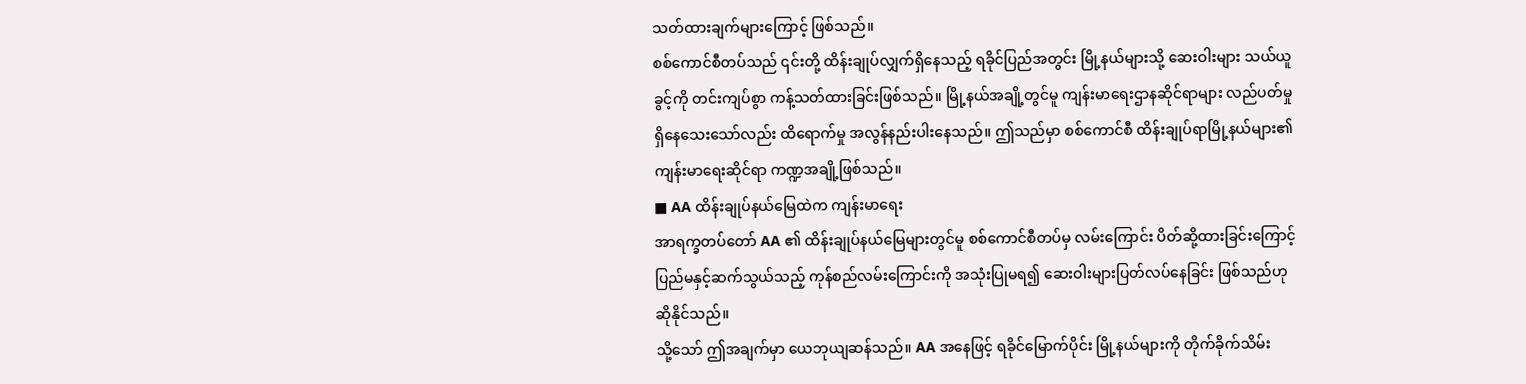သတ်ထားချက်များကြောင့် ဖြစ်သည်။
စစ်ကောင်စီတပ်သည် ၎င်းတို့ ထိန်းချုပ်လျှက်ရှိနေသည့် ရခိုင်ပြည်အတွင်း မြို့နယ်များသို့ ဆေးဝါးများ သယ်ယူခွင့်ကို တင်းကျပ်စွာ ကန့်သတ်ထားခြင်းဖြစ်သည်။ မြို့နယ်အချို့တွင်မူ ကျန်းမာရေးဌာနဆိုင်ရာများ လည်ပတ်မှု ရှိနေသေးသော်လည်း ထိရောက်မှု အလွန်နည်းပါးနေသည်။ ဤသည်မှာ စစ်ကောင်စီ ထိန်းချုပ်ရာမြို့နယ်များ၏ ကျန်းမာရေးဆိုင်ရာ ကဏ္ဍအချို့ဖြစ်သည်။
■ AA ထိန်းချုပ်နယ်မြေထဲက ကျန်းမာရေး
အာရက္ခတပ်တော် AA ၏ ထိန်းချုပ်နယ်မြေများတွင်မူ စစ်ကောင်စီတပ်မှ လမ်းကြောင်း ပိတ်ဆို့ထားခြင်းကြောင့် ပြည်မနှင့်ဆက်သွယ်သည့် ကုန်စည်လမ်းကြောင်းကို အသုံးပြုမရ၍ ဆေးဝါးများပြတ်လပ်နေခြင်း ဖြစ်သည်ဟုဆိုနိုင်သည်။
သို့သော် ဤအချက်မှာ ယေဘုယျဆန်သည်။ AA အနေဖြင့် ရခိုင်မြောက်ပိုင်း မြို့နယ်များကို တိုက်ခိုက်သိမ်း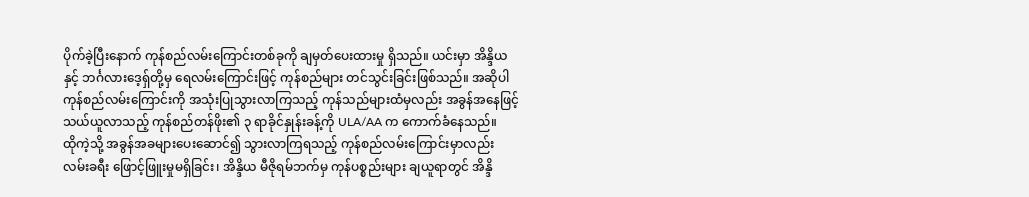ပိုက်ခဲ့ပြီးနောက် ကုန်စည်လမ်းကြောင်းတစ်ခုကို ချမှတ်ပေးထားမှု ရှိသည်။ ယင်းမှာ အိန္ဒိယနှင့် ဘင်္ဂလားဒေ့ရှ်တို့မှ ရေလမ်းကြောင်းဖြင့် ကုန်စည်များ တင်သွင်းခြင်းဖြစ်သည်။ အဆိုပါ ကုန်စည်လမ်းကြောင်းကို အသုံးပြုသွားလာကြသည့် ကုန်သည်များထံမှလည်း အခွန်အနေဖြင့် သယ်ယူလာသည့် ကုန်စည်တန်ဖိုး၏ ၃ ရာခိုင်နှုန်းခန့်ကို ULA/AA က ကောက်ခံနေသည်။
ထိုကဲ့သို့ အခွန်အခများပေးဆောင်၍ သွားလာကြရသည့် ကုန်စည်လမ်းကြောင်းမှာလည်း လမ်းခရီး ဖြောင့်ဖြူးမှုမရှိခြင်း၊ အိန္ဒိယ မီဇိုရမ်ဘက်မှ ကုန်ပစ္စည်းများ ချယူရာတွင် အိန္ဒိ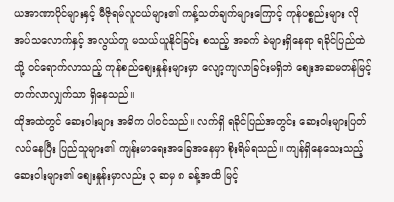ယအာဏာပိုင်များနှင့် မီဇိုရမ်လူငယ်များ၏ ကန့်သတ်ချက်များကြောင့် ကုန်ပစ္စည်းများ လိုအပ်သလောက်နှင့် အလွယ်တူ မသယ်ယူနိုင်ခြင်း စသည့် အခက် ခဲများရှိနေရာ ရခိုင်ပြည်ထဲသို့ ဝင်ရောက်လာသည့် ကုန်စည်စျေးနှုန်းများမှာ လျော့ကျလာခြင်းမရှိဘဲ စျေးအဆမတန်မြင့်တက်လာလျှက်သာ ရှိနေသည်။
ထိုအထဲတွင် ဆေးဝါးများ အဓိက ပါဝင်သည်။ လက်ရှိ ရခိုင်ပြည်အတွင်း ဆေးဝါးများပြတ်လပ်နေပြီး ပြည်သူများ၏ ကျန်းမာရေးအခြေအနေမှာ စိုးရိမ်ရသည်။ ကျန်ရှိနေသေးသည့် ဆေးဝါးများ၏ စျေးနှုန်းမှာလည်း ၃ ဆမှ ၈ ခန့်အထိ မြင့်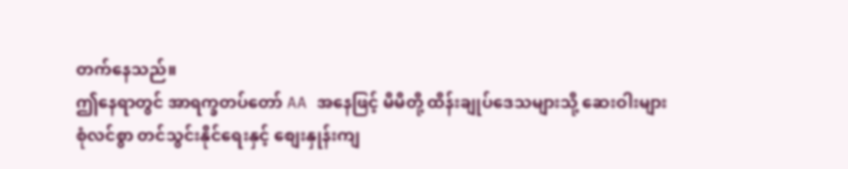တက်နေသည်။
ဤနေရာတွင် အာရက္ခတပ်တော် AA အနေဖြင့် မိမိတို့ ထိန်းချုပ်ဒေသများသို့ ဆေးဝါးများ စုံလင်စွာ တင်သွင်းနိုင်ရေးနှင့် စျေးနှုန်းကျ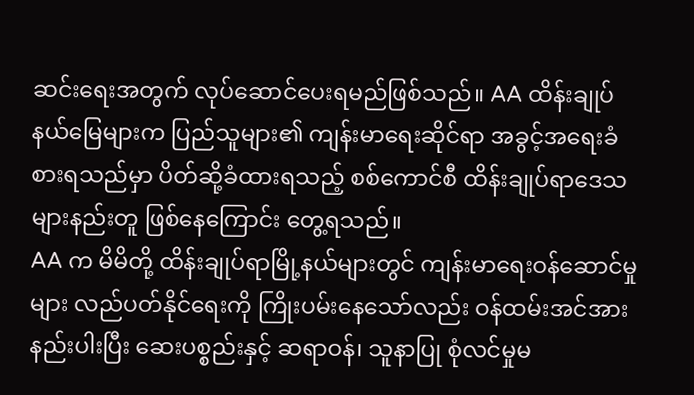ဆင်းရေးအတွက် လုပ်ဆောင်ပေးရမည်ဖြစ်သည်။ AA ထိန်းချုပ်နယ်မြေများက ပြည်သူများ၏ ကျန်းမာရေးဆိုင်ရာ အခွင့်အရေးခံစားရသည်မှာ ပိတ်ဆို့ခံထားရသည့် စစ်ကောင်စီ ထိန်းချုပ်ရာဒေသများနည်းတူ ဖြစ်နေကြောင်း တွေ့ရသည်။
AA က မိမိတို့ ထိန်းချုပ်ရာမြို့နယ်များတွင် ကျန်းမာရေးဝန်ဆောင်မှုများ လည်ပတ်နိုင်ရေးကို ကြိုးပမ်းနေသော်လည်း ဝန်ထမ်းအင်အား နည်းပါးပြီး ဆေးပစ္စည်းနှင့် ဆရာဝန်၊ သူနာပြု စုံလင်မှုမ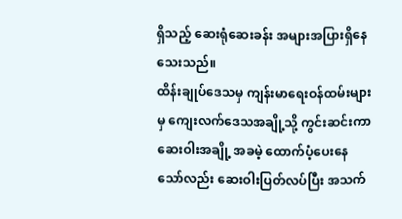ရှိသည့် ဆေးရုံဆေးခန်း အများအပြားရှိနေသေးသည်။
ထိန်းချုပ်ဒေသမှ ကျန်းမာရေးဝန်ထမ်းများမှ ကျေးလက်ဒေသအချို့သို့ ကွင်းဆင်းကာ ဆေးဝါးအချို့ အခမဲ့ ထောက်ပံ့ပေးနေသော်လည်း ဆေးဝါးပြတ်လပ်ပြီး အသက်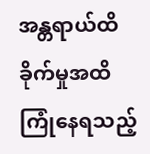အန္တရာယ်ထိခိုက်မှုအထိ ကြုံနေရသည့်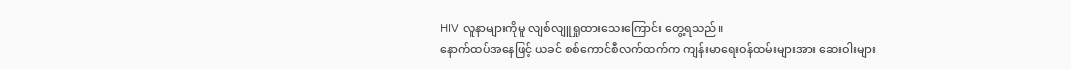HIV လူနာများကိုမူ လျစ်လျူရှုထားသေးကြောင်း တွေ့ရသည်။
နောက်ထပ်အနေဖြင့် ယခင် စစ်ကောင်စီလက်ထက်က ကျန်းမာရေးဝန်ထမ်းများအား ဆေးဝါးများ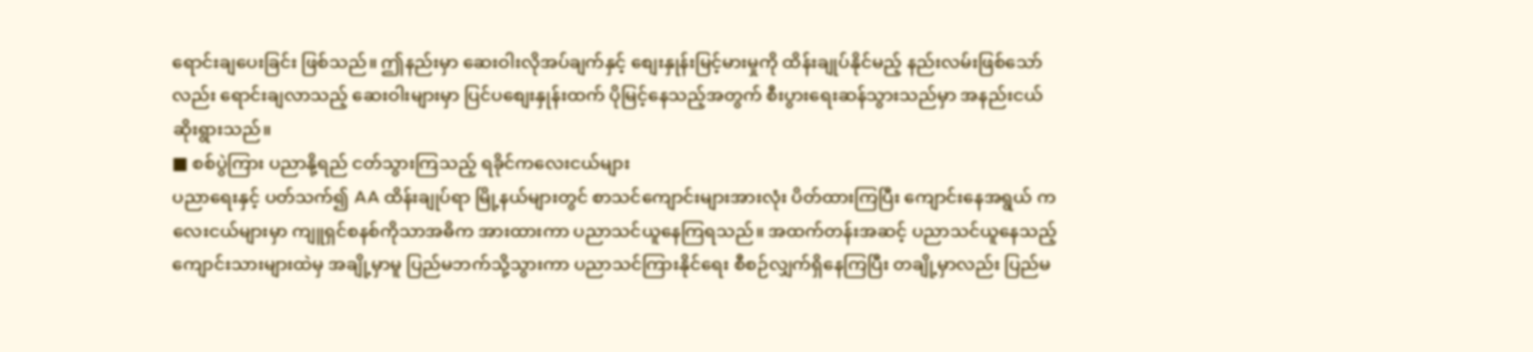ရောင်းချပေးခြင်း ဖြစ်သည်။ ဤနည်းမှာ ဆေးဝါးလိုအပ်ချက်နှင့် စျေးနှုန်းမြင့်မားမှုကို ထိန်းချုပ်နိုင်မည့် နည်းလမ်းဖြစ်သော်လည်း ရောင်းချလာသည့် ဆေးဝါးများမှာ ပြင်ပစျေးနှုန်းထက် ပိုမြင့်နေသည့်အတွက် စီးပွားရေးဆန်သွားသည်မှာ အနည်းငယ်ဆိုးရွားသည်။
■ စစ်ပွဲကြား ပညာနို့ရည် ငတ်သွားကြသည့် ရခိုင်ကလေးငယ်များ
ပညာရေးနှင့် ပတ်သက်၍ AA ထိန်းချုပ်ရာ မြို့နယ်များတွင် စာသင်ကျောင်းများအားလုံး ပိတ်ထားကြပြီး ကျောင်းနေအရွယ် ကလေးငယ်များမှာ ကျူရှင်စနစ်ကိုသာအဓိက အားထားကာ ပညာသင်ယူနေကြရသည်။ အထက်တန်းအဆင့် ပညာသင်ယူနေသည့် ကျောင်းသားများထဲမှ အချို့မှာမူ ပြည်မဘက်သို့သွားကာ ပညာသင်ကြားနိုင်ရေး စီစဉ်လျှက်ရှိနေကြပြီး တချို့မှာလည်း ပြည်မ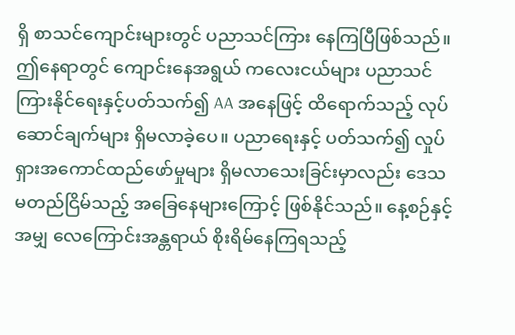ရှိ စာသင်ကျောင်းများတွင် ပညာသင်ကြား နေကြပြီဖြစ်သည်။
ဤနေရာတွင် ကျောင်းနေအရွယ် ကလေးငယ်များ ပညာသင်ကြားနိုင်ရေးနှင့်ပတ်သက်၍ AA အနေဖြင့် ထိရောက်သည့် လုပ်ဆောင်ချက်များ ရှိမလာခဲ့ပေ။ ပညာရေးနှင့် ပတ်သက်၍ လှုပ်ရှားအကောင်ထည်ဖော်မှုများ ရှိမလာသေးခြင်းမှာလည်း ဒေသမတည်ငြိမ်သည့် အခြေနေများကြောင့် ဖြစ်နိုင်သည်။ နေ့စဉ်နှင့်အမျှ လေကြောင်းအန္တရာယ် စိုးရိမ်နေကြရသည့်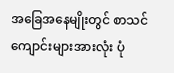အခြေအနေမျိုးတွင် စာသင်ကျောင်းများအားလုံး ပုံ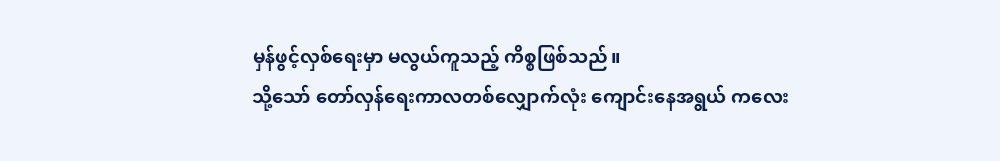မှန်ဖွင့်လှစ်ရေးမှာ မလွယ်ကူသည့် ကိစ္စဖြစ်သည်။
သို့သော် တော်လှန်ရေးကာလတစ်လျှောက်လုံး ကျောင်းနေအရွယ် ကလေး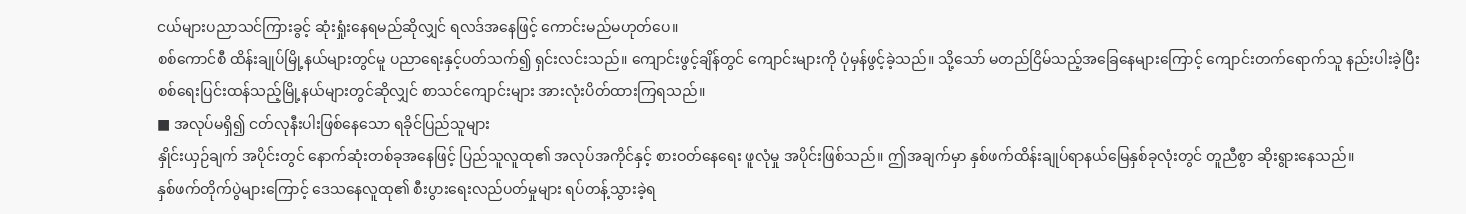ငယ်များပညာသင်ကြားခွင့် ဆုံးရှုံးနေရမည်ဆိုလျှင် ရလဒ်အနေဖြင့် ကောင်းမည်မဟုတ်ပေ။
စစ်ကောင်စီ ထိန်းချုပ်မြို့နယ်များတွင်မူ ပညာရေးနှင့်ပတ်သက်၍ ရှင်းလင်းသည်။ ကျောင်းဖွင့်ချိန်တွင် ကျောင်းများကို ပုံမှန်ဖွင့်ခဲ့သည်။ သို့သော် မတည်ငြိမ်သည့်အခြေနေများကြောင့် ကျောင်းတက်ရောက်သူ နည်းပါးခဲ့ပြီး စစ်ရေးပြင်းထန်သည့်မြို့နယ်များတွင်ဆိုလျှင် စာသင်ကျောင်းများ အားလုံးပိတ်ထားကြရသည်။
■ အလုပ်မရှိ၍ ငတ်လုနီးပါးဖြစ်နေသော ရခိုင်ပြည်သူများ
နှိုင်းယှဉ်ချက် အပိုင်းတွင် နောက်ဆုံးတစ်ခုအနေဖြင့် ပြည်သူလူထု၏ အလုပ်အကိုင်နှင့် စားဝတ်နေရေး ဖူလုံမှု အပိုင်းဖြစ်သည်။ ဤအချက်မှာ နှစ်ဖက်ထိန်းချုပ်ရာနယ်မြေနှစ်ခုလုံးတွင် တူညီစွာ ဆိုးရွားနေသည်။
နှစ်ဖက်တိုက်ပွဲများကြောင့် ဒေသနေလူထု၏ စီးပွားရေးလည်ပတ်မှုများ ရပ်တန့်သွားခဲ့ရ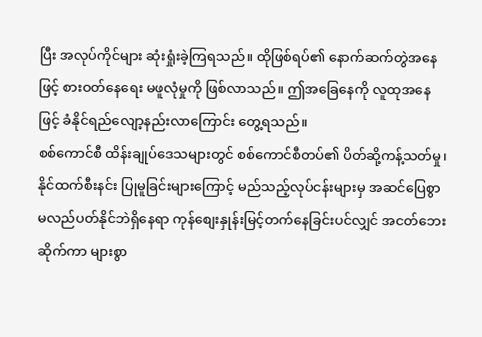ပြီး အလုပ်ကိုင်များ ဆုံးရှုံးခဲ့ကြရသည်။ ထိုဖြစ်ရပ်၏ နောက်ဆက်တွဲအနေဖြင့် စားဝတ်နေရေး မဖူလုံမှုကို ဖြစ်လာသည်။ ဤအခြေနေကို လူထုအနေဖြင့် ခံနိုင်ရည်လျော့နည်းလာကြောင်း တွေ့ရသည်။
စစ်ကောင်စီ ထိန်းချုပ်ဒေသများတွင် စစ်ကောင်စီတပ်၏ ပိတ်ဆို့ကန့်သတ်မှု၊ နိုင်ထက်စီးနင်း ပြုမူခြင်းများကြောင့် မည်သည့်လုပ်ငန်းများမှ အဆင်ပြေစွာမလည်ပတ်နိုင်ဘဲရှိနေရာ ကုန်စျေးနှုန်းမြင့်တက်နေခြင်းပင်လျှင် အငတ်ဘေးဆိုက်ကာ များစွာ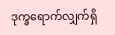ဒုက္ခရောက်လျှက်ရှိ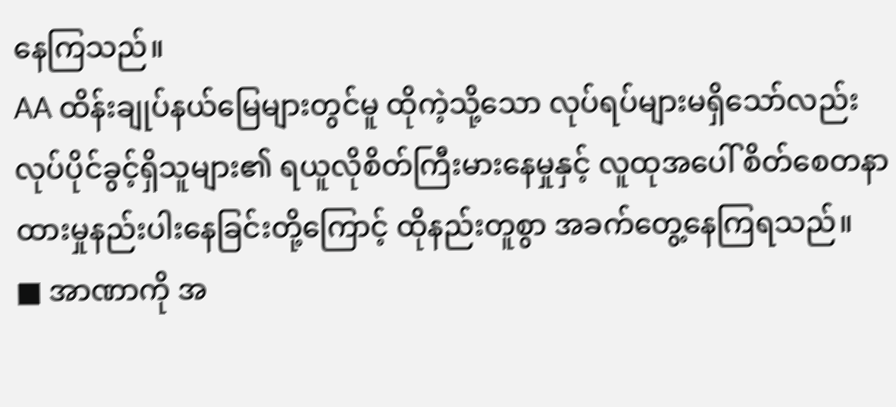နေကြသည်။
AA ထိန်းချုပ်နယ်မြေများတွင်မူ ထိုကဲ့သို့သော လုပ်ရပ်များမရှိသော်လည်း လုပ်ပိုင်ခွင့်ရှိသူများ၏ ရယူလိုစိတ်ကြီးမားနေမှုနှင့် လူထုအပေါ် စိတ်စေတနာထားမှုနည်းပါးနေခြင်းတို့ကြောင့် ထိုနည်းတူစွာ အခက်တွေ့နေကြရသည်။
■ အာဏာကို အ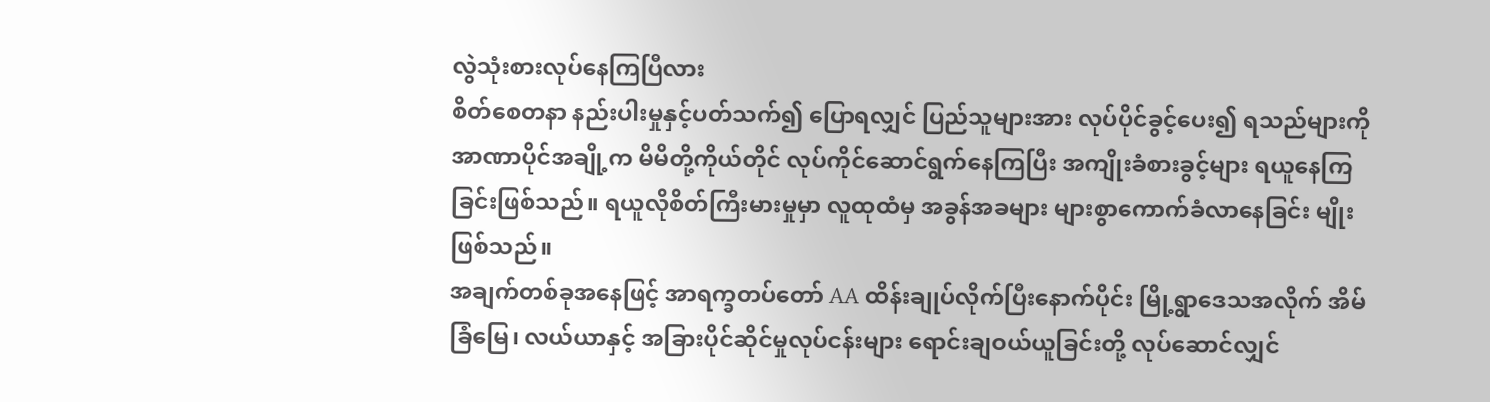လွဲသုံးစားလုပ်နေကြပြီလား
စိတ်စေတနာ နည်းပါးမှုနှင့်ပတ်သက်၍ ပြောရလျှင် ပြည်သူများအား လုပ်ပိုင်ခွင့်ပေး၍ ရသည်များကို အာဏာပိုင်အချို့က မိမိတို့ကိုယ်တိုင် လုပ်ကိုင်ဆောင်ရွက်နေကြပြီး အကျိုးခံစားခွင့်များ ရယူနေကြခြင်းဖြစ်သည်။ ရယူလိုစိတ်ကြီးမားမှုမှာ လူထုထံမှ အခွန်အခများ များစွာကောက်ခံလာနေခြင်း မျိုးဖြစ်သည်။
အချက်တစ်ခုအနေဖြင့် အာရက္ခတပ်တော် AA ထိန်းချုပ်လိုက်ပြီးနောက်ပိုင်း မြို့ရွာဒေသအလိုက် အိမ်ခြံမြေ၊ လယ်ယာနှင့် အခြားပိုင်ဆိုင်မှုလုပ်ငန်းများ ရောင်းချဝယ်ယူခြင်းတို့ လုပ်ဆောင်လျှင်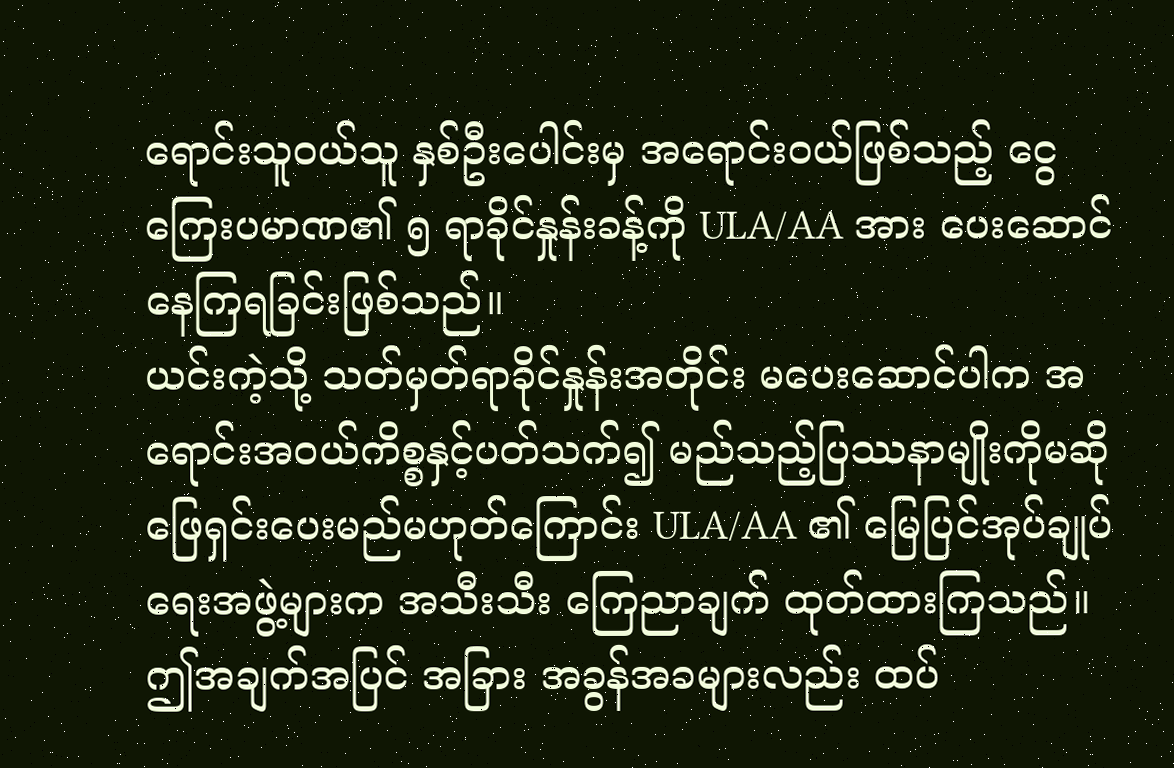ရောင်းသူဝယ်သူ နှစ်ဦးပေါင်းမှ အရောင်းဝယ်ဖြစ်သည့် ငွေကြေးပမာဏ၏ ၅ ရာခိုင်နှုန်းခန့်ကို ULA/AA အား ပေးဆောင်နေကြရခြင်းဖြစ်သည်။
ယင်းကဲ့သို့ သတ်မှတ်ရာခိုင်နှုန်းအတိုင်း မပေးဆောင်ပါက အရောင်းအဝယ်ကိစ္စနှင့်ပတ်သက်၍ မည်သည့်ပြဿနာမျိုးကိုမဆို ဖြေရှင်းပေးမည်မဟုတ်ကြောင်း ULA/AA ၏ မြေပြင်အုပ်ချုပ်ရေးအဖွဲ့များက အသီးသီး ကြေညာချက် ထုတ်ထားကြသည်။
ဤအချက်အပြင် အခြား အခွန်အခများလည်း ထပ်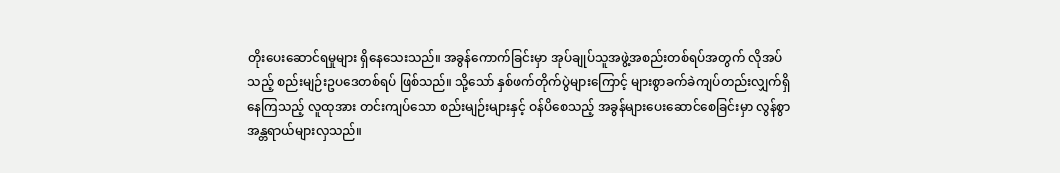တိုးပေးဆောင်ရမှုများ ရှိနေသေးသည်။ အခွန်ကောက်ခြင်းမှာ အုပ်ချုပ်သူအဖွဲ့အစည်းတစ်ရပ်အတွက် လိုအပ်သည့် စည်းမျဉ်းဥပဒေတစ်ရပ် ဖြစ်သည်။ သို့သော် နှစ်ဖက်တိုက်ပွဲများကြောင့် များစွာခက်ခဲကျပ်တည်းလျှက်ရှိနေကြသည့် လူထုအား တင်းကျပ်သော စည်းမျဉ်းများနှင့် ဝန်ပိစေသည့် အခွန်များပေးဆောင်စေခြင်းမှာ လွန်စွာအန္တရာယ်များလှသည်။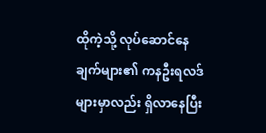ထိုကဲ့သို့ လုပ်ဆောင်နေချက်များ၏ ကနဦးရလဒ်များမှာလည်း ရှိလာနေပြီး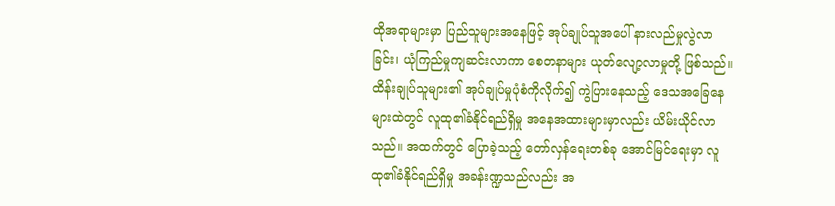ထိုအရာများမှာ ပြည်သူများအနေဖြင့် အုပ်ချုပ်သူအပေါ် နားလည်မှုလွဲလာခြင်း၊ ယုံကြည်မှုကျဆင်းလာကာ စေတနာများ ယုတ်လျော့လာမှုတို့ ဖြစ်သည်။
ထိန်းချုပ်သူများ၏ အုပ်ချုပ်မှုပုံစံကိုလိုက်၍ ကွဲပြားနေသည့် ဒေသအခြေနေများထဲတွင် လူထု၏ခံနိုင်ရည်ရှိမှု အနေအထားများမှာလည်း ယိမ်းယိုင်လာသည်။ အထက်တွင် ပြောခဲ့သည့် တော်လှန်ရေးတစ်ခု အောင်မြင်ရေးမှာ လူထု၏ခံနိုင်ရည်ရှိမှု အခန်းဏ္ဍသည်လည်း အ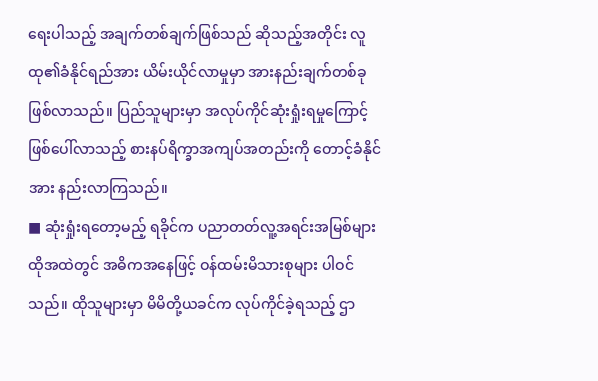ရေးပါသည့် အချက်တစ်ချက်ဖြစ်သည် ဆိုသည့်အတိုင်း လူထု၏ခံနိုင်ရည်အား ယိမ်းယိုင်လာမှုမှာ အားနည်းချက်တစ်ခု ဖြစ်လာသည်။ ပြည်သူများမှာ အလုပ်ကိုင်ဆုံးရှုံးရမှုကြောင့် ဖြစ်ပေါ်လာသည့် စားနပ်ရိက္ခာအကျပ်အတည်းကို တောင့်ခံနိုင်အား နည်းလာကြသည်။
■ ဆုံးရှုံးရတော့မည့် ရခိုင်က ပညာတတ်လူ့အရင်းအမြစ်များ
ထိုအထဲတွင် အဓိကအနေဖြင့် ဝန်ထမ်းမိသားစုများ ပါဝင်သည်။ ထိုသူများမှာ မိမိတို့ယခင်က လုပ်ကိုင်ခဲ့ရသည့် ဌာ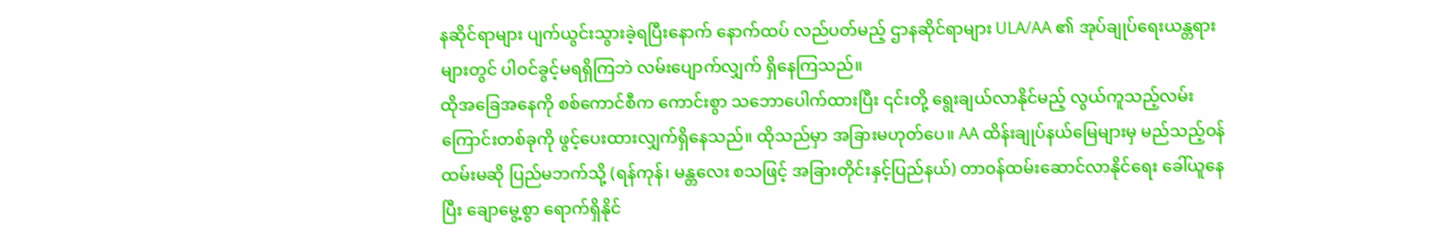နဆိုင်ရာများ ပျက်ယွင်းသွားခဲ့ရပြီးနောက် နောက်ထပ် လည်ပတ်မည့် ဌာနဆိုင်ရာများ ULA/AA ၏ အုပ်ချုပ်ရေးယန္တရားများတွင် ပါဝင်ခွင့်မရရှိကြဘဲ လမ်းပျောက်လျှက် ရှိနေကြသည်။
ထိုအခြေအနေကို စစ်ကောင်စီက ကောင်းစွာ သဘောပေါက်ထားပြီး ၎င်းတို့ ရွေးချယ်လာနိုင်မည့် လွယ်ကူသည့်လမ်းကြောင်းတစ်ခုကို ဖွင့်ပေးထားလျှက်ရှိနေသည်။ ထိုသည်မှာ အခြားမဟုတ်ပေ။ AA ထိန်းချုပ်နယ်မြေများမှ မည်သည့်ဝန်ထမ်းမဆို ပြည်မဘက်သို့ (ရန်ကုန်၊ မန္တလေး စသဖြင့် အခြားတိုင်းနှင့်ပြည်နယ်) တာဝန်ထမ်းဆောင်လာနိုင်ရေး ခေါ်ယူနေပြီး ချောမွေ့စွာ ရောက်ရှိနိုင်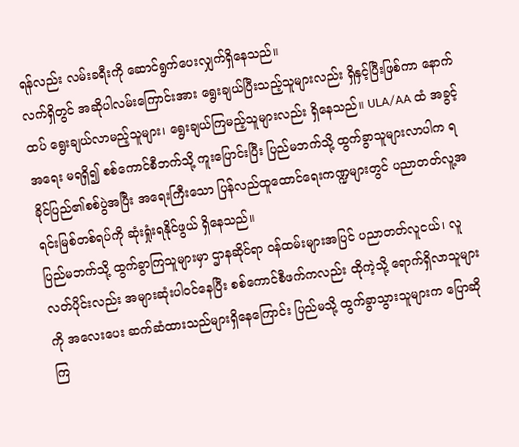ရန်လည်း လမ်းခရီးကို ဆောင်ရွက်ပေးလျှက်ရှိနေသည်။
လက်ရှိတွင် အဆိုပါလမ်းကြောင်းအား ရွေးချယ်ပြီးသည့်သူများလည်း ရှိနှင့်ပြီးဖြစ်ကာ နောက်ထပ် ရွေးချယ်လာမည့်သူများ၊ ရွေးချယ်ကြမည့်သူများလည်း ရှိနေသည်။ ULA/AA ထံ အခွင့်အရေး မရရှိ၍ စစ်ကောင်စီဘက်သို့ ကူးပြောင်းပြီး ပြည်မဘက်သို့ ထွက်ခွာသူများလာပါက ရခိုင်ပြည်၏စစ်ပွဲအပြီး အရေးကြီးသော ပြန်လည်ထူထောင်ရေးကဏ္ဍများတွင် ပညာတတ်လူ့အရင်းမြစ်တစ်ရပ်ကို ဆုံးရှုံးရနိုင်ဖွယ် ရှိနေသည်။
ပြည်မဘက်သို့ ထွက်ခွာကြသူများမှာ ဌာနဆိုင်ရာ ဝန်ထမ်းများအပြင် ပညာတတ်လူငယ်၊ လူလတ်ပိုင်းလည်း အများဆုံးပါဝင်နေပြီး စစ်ကောင်စီဖက်ကလည်း ထိုကဲ့သို့ ရောက်ရှိလာသူများကို အလေးပေး ဆက်ဆံထားသည်များရှိနေကြောင်း ပြည်မသို့ ထွက်ခွာသွားသူများက ပြောဆိုကြ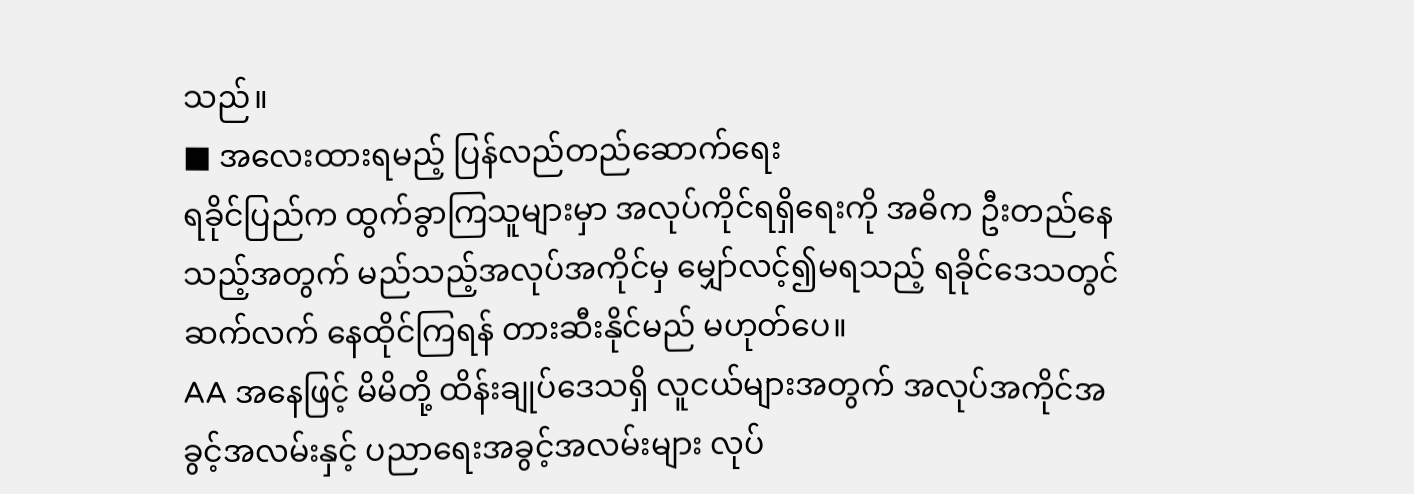သည်။
■ အလေးထားရမည့် ပြန်လည်တည်ဆောက်ရေး
ရခိုင်ပြည်က ထွက်ခွာကြသူများမှာ အလုပ်ကိုင်ရရှိရေးကို အဓိက ဦးတည်နေသည့်အတွက် မည်သည့်အလုပ်အကိုင်မှ မျှော်လင့်၍မရသည့် ရခိုင်ဒေသတွင် ဆက်လက် နေထိုင်ကြရန် တားဆီးနိုင်မည် မဟုတ်ပေ။
AA အနေဖြင့် မိမိတို့ ထိန်းချုပ်ဒေသရှိ လူငယ်များအတွက် အလုပ်အကိုင်အခွင့်အလမ်းနှင့် ပညာရေးအခွင့်အလမ်းများ လုပ်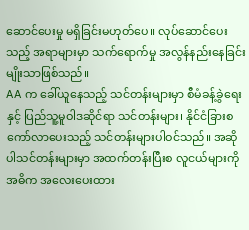ဆောင်ပေးမှု မရှိခြင်းမဟုတ်ပေ။ လုပ်ဆောင်ပေးသည့် အရာများမှာ သက်ရောက်မှု အလွန်နည်းနေခြင်းမျိုးသာဖြစ်သည်။
AA က ခေါ်ယူနေသည့် သင်တန်းများမှာ စီမံခန့်ခွဲရေးနှင့် ပြည်သူ့မူဝါဒဆိုင်ရာ သင်တန်းများ၊ နိုင်ငံခြားစကော်လာပေးသည့် သင်တန်းများပါဝင်သည်။ အဆိုပါသင်တန်းများမှာ အထက်တန်းပြီးစ လူငယ်များကို အဓိက အလေးပေးထား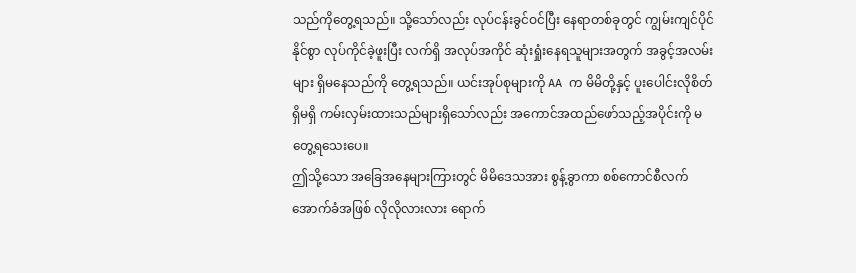သည်ကိုတွေ့ရသည်။ သို့သော်လည်း လုပ်ငန်းခွင်ဝင်ပြီး နေရာတစ်ခုတွင် ကျွမ်းကျင်ပိုင်နိုင်စွာ လုပ်ကိုင်ခဲ့ဖူးပြီး လက်ရှိ အလုပ်အကိုင် ဆုံးရှုံးနေရသူများအတွက် အခွင့်အလမ်းများ ရှိမနေသည်ကို တွေ့ရသည်။ ယင်းအုပ်စုများကို AA က မိမိတို့နှင့် ပူးပေါင်းလိုစိတ်ရှိမရှိ ကမ်းလှမ်းထားသည်များရှိသော်လည်း အကောင်အထည်ဖော်သည့်အပိုင်းကို မတွေ့ရသေးပေ။
ဤသို့သော အခြေအနေများကြားတွင် မိမိဒေသအား စွန့်ခွာကာ စစ်ကောင်စီလက်အောက်ခံအဖြစ် လိုလိုလားလား ရောက်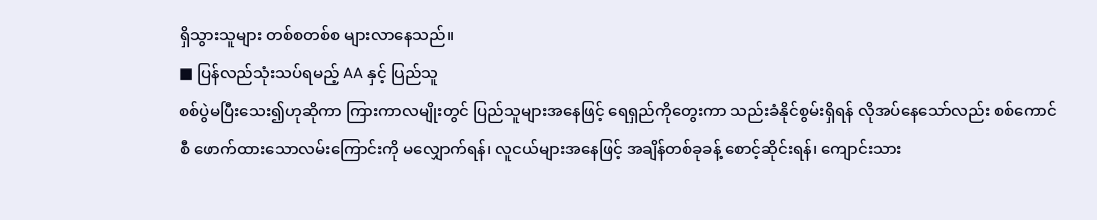ရှိသွားသူများ တစ်စတစ်စ များလာနေသည်။
■ ပြန်လည်သုံးသပ်ရမည့် AA နှင့် ပြည်သူ
စစ်ပွဲမပြီးသေး၍ဟုဆိုကာ ကြားကာလမျိုးတွင် ပြည်သူများအနေဖြင့် ရေရှည်ကိုတွေးကာ သည်းခံနိုင်စွမ်းရှိရန် လိုအပ်နေသော်လည်း စစ်ကောင်စီ ဖောက်ထားသောလမ်းကြောင်းကို မလျှောက်ရန်၊ လူငယ်များအနေဖြင့် အချိန်တစ်ခုခန့် စောင့်ဆိုင်းရန်၊ ကျောင်းသား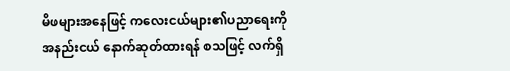မိဖများအနေဖြင့် ကလေးငယ်များ၏ပညာရေးကို အနည်းငယ် နောက်ဆုတ်ထားရန် စသဖြင့် လက်ရှိ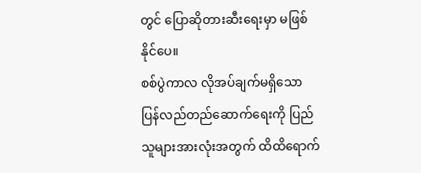တွင် ပြောဆိုတားဆီးရေးမှာ မဖြစ်နိုင်ပေ။
စစ်ပွဲကာလ လိုအပ်ချက်မရှိသော ပြန်လည်တည်ဆောက်ရေးကို ပြည်သူများအားလုံးအတွက် ထိထိရောက်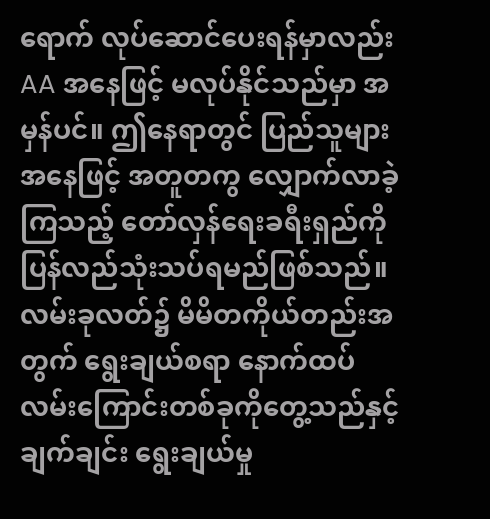ရောက် လုပ်ဆောင်ပေးရန်မှာလည်း AA အနေဖြင့် မလုပ်နိုင်သည်မှာ အမှန်ပင်။ ဤနေရာတွင် ပြည်သူများအနေဖြင့် အတူတကွ လျှောက်လာခဲ့ကြသည့် တော်လှန်ရေးခရီးရှည်ကို ပြန်လည်သုံးသပ်ရမည်ဖြစ်သည်။
လမ်းခုလတ်၌ မိမိတကိုယ်တည်းအတွက် ရွေးချယ်စရာ နောက်ထပ်လမ်းကြောင်းတစ်ခုကိုတွေ့သည်နှင့် ချက်ချင်း ရွေးချယ်မှု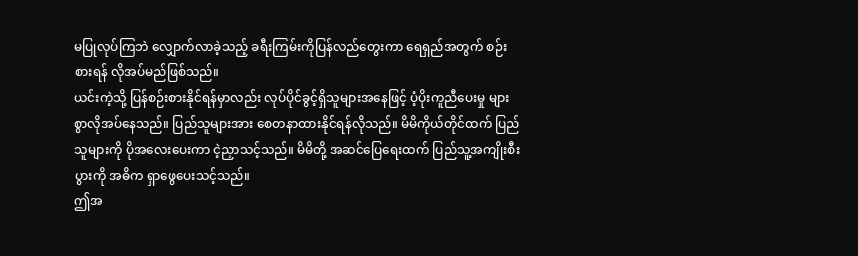မပြုလုပ်ကြဘဲ လျှောက်လာခဲ့သည့် ခရီးကြမ်းကိုပြန်လည်တွေးကာ ရေရှည်အတွက် စဉ်းစားရန် လိုအပ်မည်ဖြစ်သည်။
ယင်းကဲ့သို့ ပြန်စဉ်းစားနိုင်ရန်မှာလည်း လုပ်ပိုင်ခွင့်ရှိသူများအနေဖြင့် ပံ့ပိုးကူညီပေးမှု များစွာလိုအပ်နေသည်။ ပြည်သူများအား စေတနာထားနိုင်ရန်လိုသည်။ မိမိကိုယ်တိုင်ထက် ပြည်သူများကို ပိုအလေးပေးကာ ငဲ့ညှာသင့်သည်။ မိမိတို့ အဆင်ပြေရေးထက် ပြည်သူ့အကျိုးစီးပွားကို အဓိက ရှာဖွေပေးသင့်သည်။
ဤအ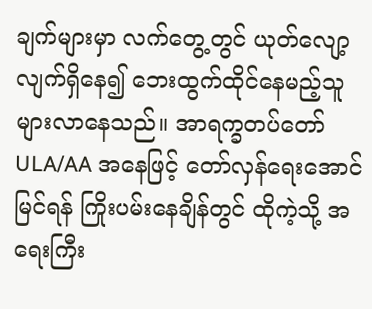ချက်များမှာ လက်တွေ့တွင် ယုတ်လျော့လျက်ရှိနေ၍ ဘေးထွက်ထိုင်နေမည့်သူ များလာနေသည်။ အာရက္ခတပ်တော် ULA/AA အနေဖြင့် တော်လှန်ရေးအောင်မြင်ရန် ကြိုးပမ်းနေချိန်တွင် ထိုကဲ့သို့ အရေးကြီး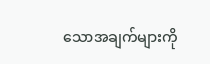သောအချက်များကို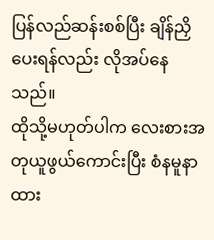ပြန်လည်ဆန်းစစ်ပြီး ချိန်ညှိပေးရန်လည်း လိုအပ်နေသည်။
ထိုသို့မဟုတ်ပါက လေးစားအတုယူဖွယ်ကောင်းပြီး စံနမူနာထား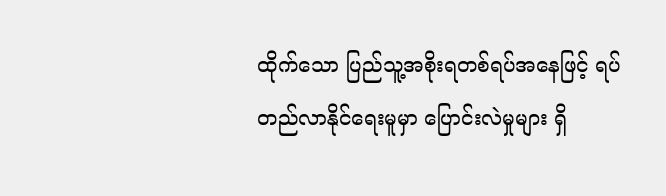ထိုက်သော ပြည်သူ့အစိုးရတစ်ရပ်အနေဖြင့် ရပ်တည်လာနိုင်ရေးမူမှာ ပြောင်းလဲမှုများ ရှိ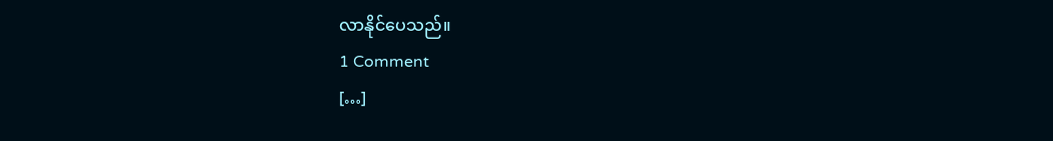လာနိုင်ပေသည်။
1 Comment
[…]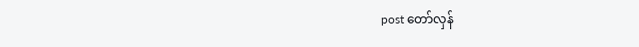post တော်လှန်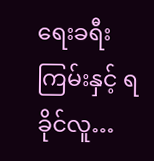ရေးခရီးကြမ်းနှင့် ရခိုင်လူ…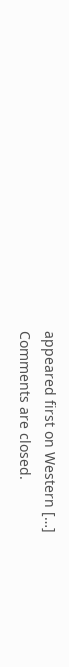appeared first on Western […]
Comments are closed.